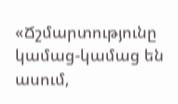«Ճշմարտությունը կամաց-կամաց են ասում,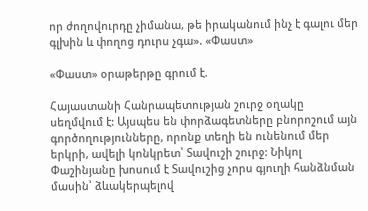որ ժողովուրդը չիմանա, թե իրականում ինչ է գալու մեր գլխին և փողոց դուրս չգա». «Փաստ»

«Փաստ» օրաթերթը գրում է.

Հայաստանի Հանրապետության շուրջ օղակը սեղմվում է: Այսպես են փորձագետները բնորոշում այն գործողությունները, որոնք տեղի են ունենում մեր երկրի, ավելի կոնկրետ՝ Տավուշի շուրջ: Նիկոլ Փաշինյանը խոսում է Տավուշից չորս գյուղի հանձնման մասին՝ ձևակերպելով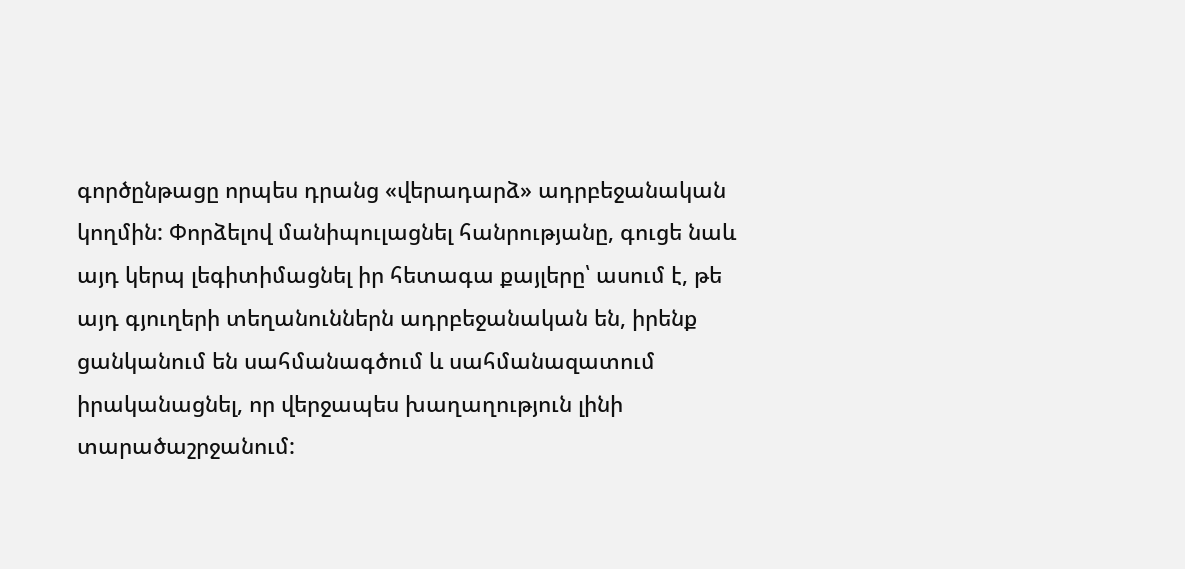գործընթացը որպես դրանց «վերադարձ» ադրբեջանական կողմին: Փորձելով մանիպուլացնել հանրությանը, գուցե նաև այդ կերպ լեգիտիմացնել իր հետագա քայլերը՝ ասում է, թե այդ գյուղերի տեղանուններն ադրբեջանական են, իրենք ցանկանում են սահմանագծում և սահմանազատում իրականացնել, որ վերջապես խաղաղություն լինի տարածաշրջանում: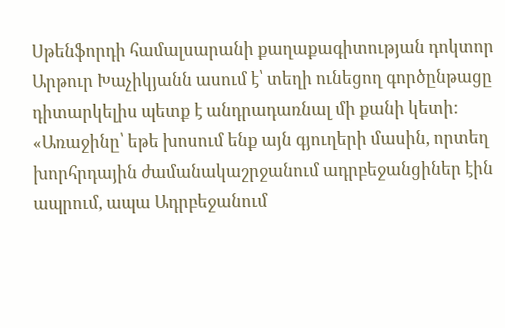Սթենֆորդի համալսարանի քաղաքագիտության դոկտոր Արթուր Խաչիկյանն ասում է՝ տեղի ունեցող գործընթացը դիտարկելիս պետք է անդրադառնալ մի քանի կետի: «Առաջինը՝ եթե խոսում ենք այն գյուղերի մասին, որտեղ խորհրդային ժամանակաշրջանում ադրբեջանցիներ էին ապրում, ապա Ադրբեջանում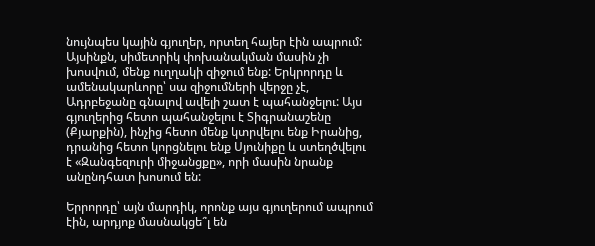նույնպես կային գյուղեր, որտեղ հայեր էին ապրում: Այսինքն, սիմետրիկ փոխանակման մասին չի խոսվում, մենք ուղղակի զիջում ենք: Երկրորդը և ամենակարևորը՝ սա զիջումների վերջը չէ, Ադրբեջանը գնալով ավելի շատ է պահանջելու: Այս գյուղերից հետո պահանջելու է Տիգրանաշենը (Քյարքին), ինչից հետո մենք կտրվելու ենք Իրանից, դրանից հետո կորցնելու ենք Սյունիքը և ստեղծվելու է «Զանգեզուրի միջանցքը», որի մասին նրանք անընդհատ խոսում են:

Երրորդը՝ այն մարդիկ, որոնք այս գյուղերում ապրում էին, արդյոք մասնակցե՞լ են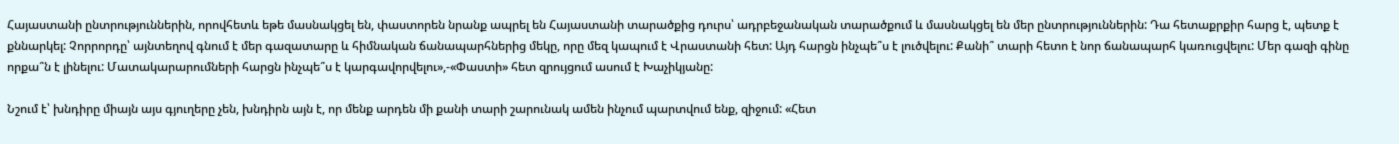Հայաստանի ընտրություններին, որովհետև եթե մասնակցել են, փաստորեն նրանք ապրել են Հայաստանի տարածքից դուրս՝ ադրբեջանական տարածքում և մասնակցել են մեր ընտրություններին: Դա հետաքրքիր հարց է, պետք է քննարկել: Չորրորդը՝ այնտեղով գնում է մեր գազատարը և հիմնական ճանապարհներից մեկը, որը մեզ կապում է Վրաստանի հետ: Այդ հարցն ինչպե՞ս է լուծվելու: Քանի՞ տարի հետո է նոր ճանապարհ կառուցվելու: Մեր գազի գինը որքա՞ն է լինելու: Մատակարարումների հարցն ինչպե՞ս է կարգավորվելու»,-«Փաստի» հետ զրույցում ասում է Խաչիկյանը:

Նշում է՝ խնդիրը միայն այս գյուղերը չեն, խնդիրն այն է, որ մենք արդեն մի քանի տարի շարունակ ամեն ինչում պարտվում ենք, զիջում: «Հետ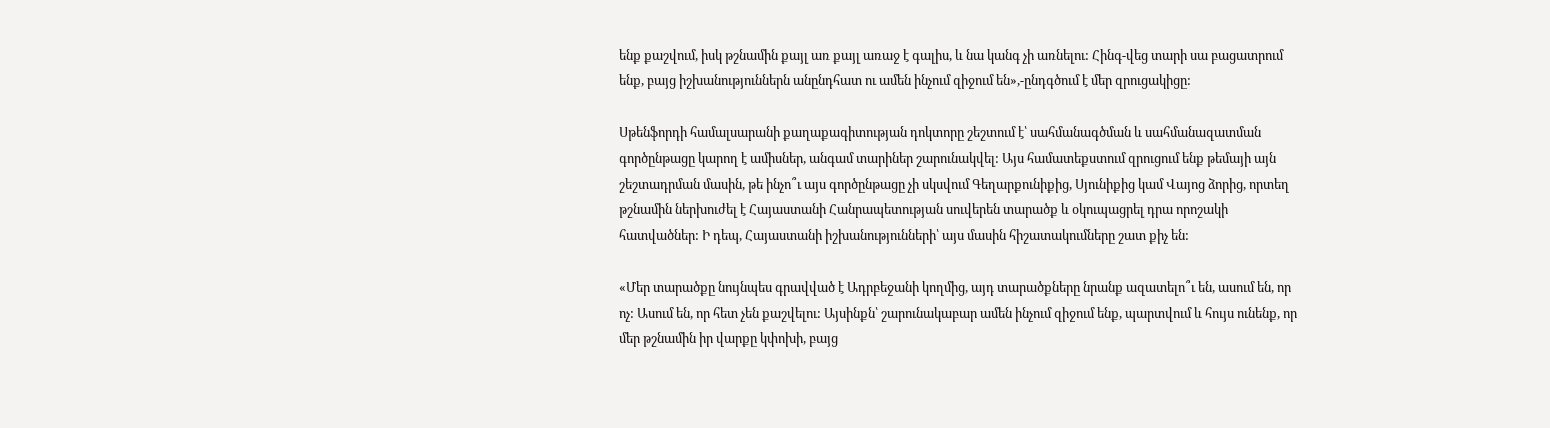ենք քաշվում, իսկ թշնամին քայլ առ քայլ առաջ է գալիս, և նա կանգ չի առնելու: Հինգ-վեց տարի սա բացատրում ենք, բայց իշխանություններն անընդհատ ու ամեն ինչում զիջում են»,-ընդգծում է մեր զրուցակիցը:

Սթենֆորդի համալսարանի քաղաքագիտության դոկտորը շեշտում է՝ սահմանագծման և սահմանազատման գործընթացը կարող է ամիսներ, անգամ տարիներ շարունակվել: Այս համատեքստում զրուցում ենք թեմայի այն շեշտադրման մասին, թե ինչո՞ւ այս գործընթացը չի սկսվում Գեղարքունիքից, Սյունիքից կամ Վայոց ձորից, որտեղ թշնամին ներխուժել է Հայաստանի Հանրապետության սուվերեն տարածք և օկուպացրել դրա որոշակի հատվածներ: Ի դեպ, Հայաստանի իշխանությունների՝ այս մասին հիշատակումները շատ քիչ են:

«Մեր տարածքը նույնպես գրավված է Ադրբեջանի կողմից, այդ տարածքները նրանք ազատելո՞ւ են, ասում են, որ ոչ: Ասում են, որ հետ չեն քաշվելու: Այսինքն՝ շարունակաբար ամեն ինչում զիջում ենք, պարտվում և հույս ունենք, որ մեր թշնամին իր վարքը կփոխի, բայց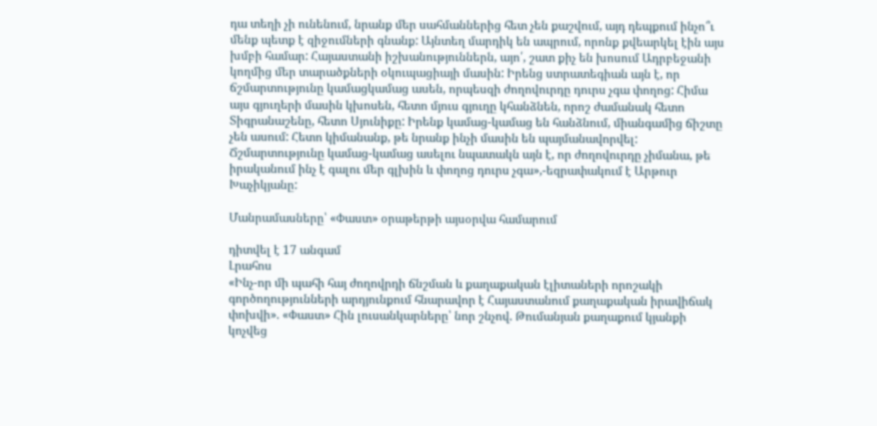դա տեղի չի ունենում, նրանք մեր սահմաններից հետ չեն քաշվում, այդ դեպքում ինչո՞ւ մենք պետք է զիջումների գնանք: Այնտեղ մարդիկ են ապրում, որոնք քվեարկել էին այս խմբի համար: Հայաստանի իշխանություններն, այո՛, շատ քիչ են խոսում Ադրբեջանի կողմից մեր տարածքների օկուպացիայի մասին: Իրենց ստրատեգիան այն է, որ ճշմարտությունը կամացկամաց ասեն, որպեսզի ժողովուրդը դուրս չգա փողոց: Հիմա այս գյուղերի մասին կխոսեն, հետո մյուս գյուղը կհանձնեն, որոշ ժամանակ հետո Տիգրանաշենը, հետո Սյունիքը: Իրենք կամաց-կամաց են հանձնում, միանգամից ճիշտը չեն ասում: Հետո կիմանանք, թե նրանք ինչի մասին են պայմանավորվել: Ճշմարտությունը կամաց-կամաց ասելու նպատակն այն է, որ ժողովուրդը չիմանա, թե իրականում ինչ է գալու մեր գլխին և փողոց դուրս չգա»,-եզրափակում է Արթուր Խաչիկյանը:

Մանրամասները՝ «Փաստ» օրաթերթի այսօրվա համարում

դիտվել է 17 անգամ
Լրահոս
«Ինչ-որ մի պահի հայ ժողովրդի ճնշման և քաղաքական էլիտաների որոշակի գործողությունների արդյունքում հնարավոր է Հայաստանում քաղաքական իրավիճակ փոխվի». «Փաստ» Հին լուսանկարները՝ նոր շնչով. Թումանյան քաղաքում կյանքի կոչվեց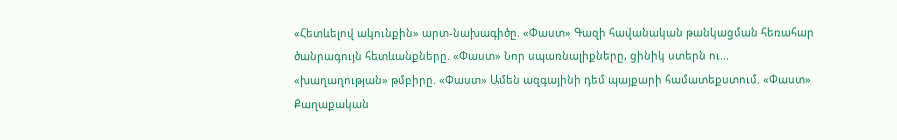«Հետևելով ակունքին» արտ-նախագիծը. «Փաստ» Գազի հավանական թանկացման հեռահար ծանրագույն հետևանքները. «Փաստ» Նոր սպառնալիքները, ցինիկ ստերն ու... «խաղաղության» թմբիրը. «Փաստ» Ամեն ազգայինի դեմ պայքարի համատեքստում. «Փաստ» Քաղաքական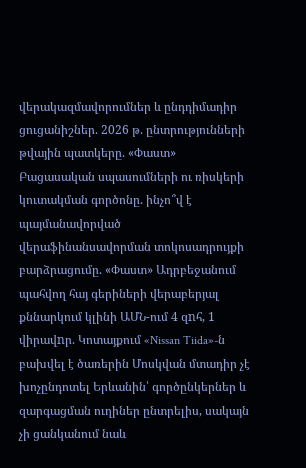վերակազմավորումներ և ընդդիմադիր ցուցանիշներ. 2026 թ. ընտրությունների թվային պատկերը. «Փաստ» Բացասական սպասումների ու ռիսկերի կուտակման գործոնը. ինչո՞վ է պայմանավորված վերաֆինանսավորման տոկոսադրույքի բարձրացումը. «Փաստ» Ադրբեջանում պահվող հայ գերիների վերաբերյալ քննարկում կլինի ԱՄՆ-ում 4 զnհ, 1 վիրավnր. Կոտայքում «Nissan Tiida»-ն բախվել է ծառերին Մոսկվան մտադիր չէ խոչընդոտել Երևանին՝ գործընկերներ և զարգացման ուղիներ ընտրելիս, սակայն չի ցանկանում նաև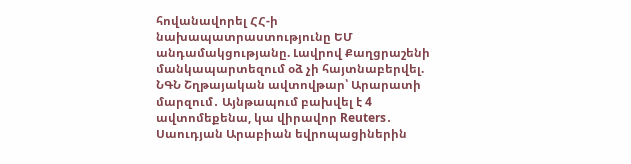հովանավորել ՀՀ-ի նախապատրաստությունը ԵՄ անդամակցությանը. Լավրով Քաղցրաշենի մանկապարտեզում օձ չի հայտնաբերվել. ՆԳՆ Շղթայական ավտովթար՝ Արարատի մարզում․ Այնթապում բախվել է 4 ավտոմեքենա, կա վիրավոր Reuters․ Սաուդյան Արաբիան եվրոպացիներին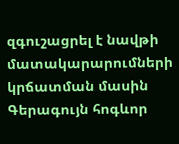զգուշացրել է նավթի մատակարարումների կրճատման մասին Գերագույն հոգևոր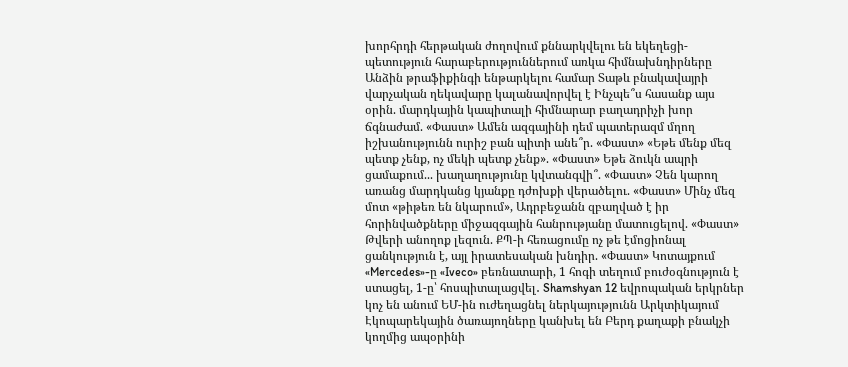խորհրդի հերթական ժողովում քննարկվելու են եկեղեցի-պետություն հարաբերություններում առկա հիմնախնդիրները Անձին թրաֆիքինգի ենթարկելու համար Տաթև բնակավայրի վարչական ղեկավարը կալանավորվել է Ինչպե՞ս հասանք այս օրին. մարդկային կապիտալի հիմնարար բաղադրիչի խոր ճգնաժամ. «Փաստ» Ամեն ազգայինի դեմ պատերազմ մղող իշխանությունն ուրիշ բան պիտի անե՞ր. «Փաստ» «Եթե մենք մեզ պետք չենք, ոչ մեկի պետք չենք». «Փաստ» Եթե ձուկն ապրի ցամաքում... խաղաղությունը կվտանգվի՞. «Փաստ» Չեն կարող առանց մարդկանց կյանքը դժոխքի վերածելու. «Փաստ» Մինչ մեզ մոտ «թիթեռ են նկարում», Ադրբեջանն զբաղված է իր հորինվածքները միջազգային հանրությանը մատուցելով. «Փաստ» Թվերի անողոք լեզուն. ՔՊ-ի հեռացումը ոչ թե էմոցիոնալ ցանկություն է, այլ իրատեսական խնդիր. «Փաստ» Կոտայքում «Mercedes»-ը «Iveco» բեռնատարի, 1 հոգի տեղում բուժօգնություն է ստացել, 1-ը՝ հոսպիտալացվել․ Shamshyan 12 եվրոպական երկրներ կոչ են անում ԵՄ-ին ուժեղացնել ներկայությունն Արկտիկայում Էկոպարեկային ծառայողները կանխել են Բերդ քաղաքի բնակչի կողմից ապօրինի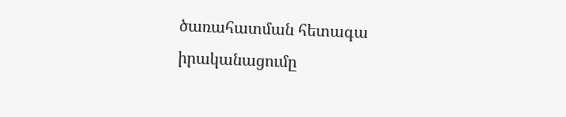ծառահատման հետագա իրականացումը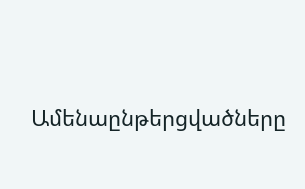Ամենաընթերցվածները